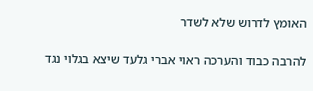האומץ לדרוש שלא לשדר

להרבה כבוד והערכה ראוי אברי גלעד שיצא בגלוי נגד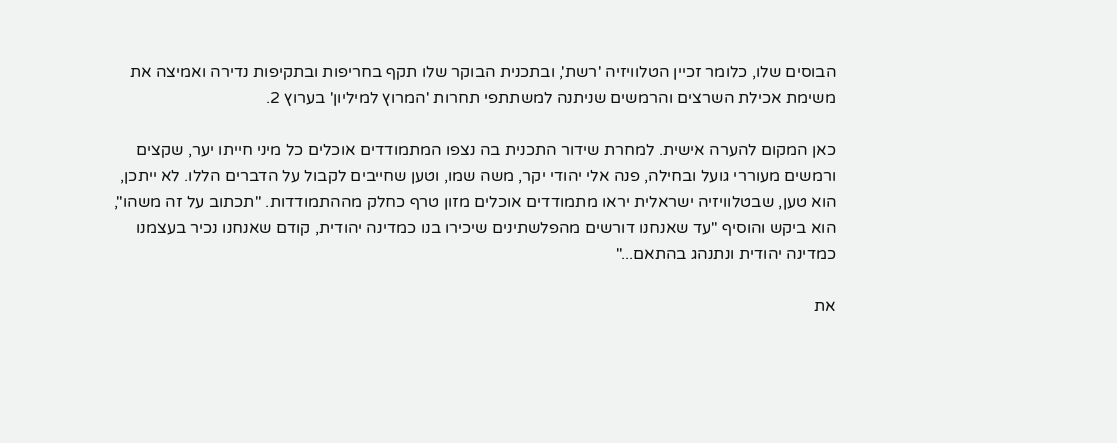הבוסים שלו, כלומר זכיין הטלוויזיה 'רשת', ובתכנית הבוקר שלו תקף בחריפות ובתקיפות נדירה ואמיצה את משימת אכילת השרצים והרמשים שניתנה למשתתפי תחרות 'המרוץ למיליון' בערוץ 2.

כאן המקום להערה אישית. למחרת שידור התכנית בה נצפו המתמודדים אוכלים כל מיני חייתו יער, שקצים ורמשים מעוררי גועל ובחילה, פנה אלי יהודי יקר, משה שמו, וטען שחייבים לקבול על הדברים הללו. לא ייתכן, הוא טען, שבטלוויזיה ישראלית יראו מתמודדים אוכלים מזון טרף כחלק מההתמודדות. "תכתוב על זה משהו", הוא ביקש והוסיף "עד שאנחנו דורשים מהפלשתינים שיכירו בנו כמדינה יהודית, קודם שאנחנו נכיר בעצמנו כמדינה יהודית ונתנהג בהתאם..."

את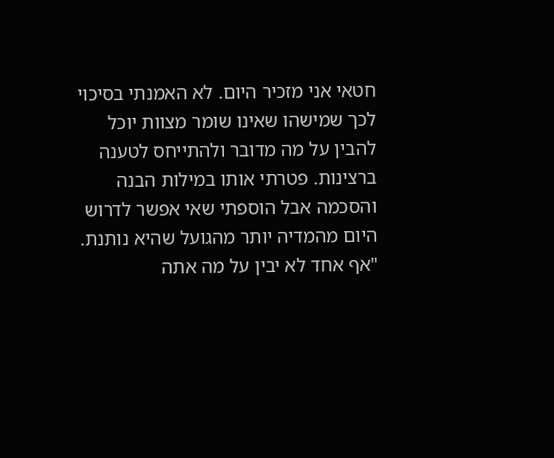חטאי אני מזכיר היום. לא האמנתי בסיכוי לכך שמישהו שאינו שומר מצוות יוכל להבין על מה מדובר ולהתייחס לטענה ברצינות. פטרתי אותו במילות הבנה והסכמה אבל הוספתי שאי אפשר לדרוש היום מהמדיה יותר מהגועל שהיא נותנת. "אף אחד לא יבין על מה אתה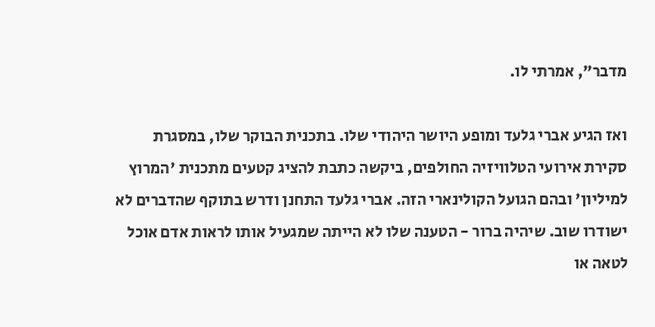מדבר", אמרתי לו.

ואז הגיע אברי גלעד ומופע היושר היהודי שלו. בתכנית הבוקר שלו, במסגרת סקירת אירועי הטלוויזיה החולפים, ביקשה כתבת להציג קטעים מתכנית 'המרוץ למיליון' ובהם הגועל הקולינארי הזה. אברי גלעד התחנן ודרש בתוקף שהדברים לא ישודרו שוב. שיהיה ברור - הטענה שלו לא הייתה שמגעיל אותו לראות אדם אוכל לטאה או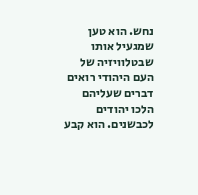נחש. הוא טען שמגעיל אותו שבטלוויזיה של העם היהודי רואים דברים שעליהם הלכו יהודים לכבשנים. הוא קבע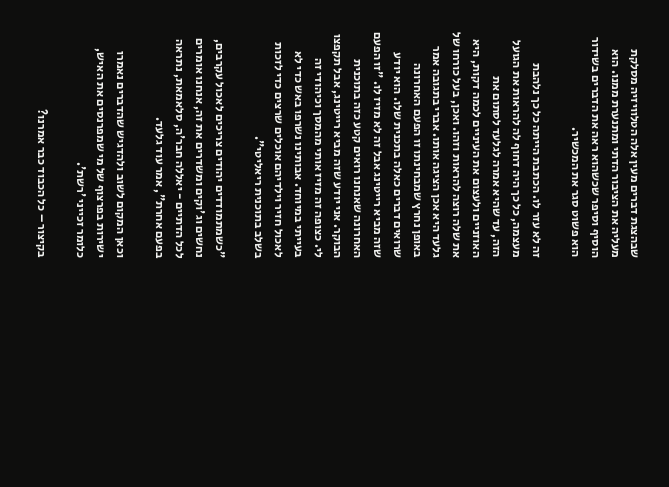שבהצגת דברים מעין אלה הטלוויזיה מסלקת מעליה את הציבור הדתי ומתנערת ממנו. הוא הוסיף וסיפר שכשהוא ראה את הדברים בשידור הוא פשוט סגר את המכשיר.

זה לא עזר לו. הכתבת הייתה כל כך נלהבת מעצמה, כל כך היה דחוף לה להראות את הגועל הזה, עד שהיא אמרה לגלעד לסתום את האוזניים ולעצום את העיניים לכמה דקות, היא את שלה רוצה להראות וזהו. ואכן, בעל כורחו של גלעד היא אכן הציגה אותו. אברי בתגובה אמר באופן נחרץ שמבחינתו זו הפעם האחרונה שרואים דברים כאלה בתכנית שלו. הוא יודע שזה מביא רייטינג אבל זה לא מזיז לו. "זו הפעם האחרונה שאנחנו רואים קטע כזה בתוכנית הבוקר. אני יודע שזה מביא רייטינג, אבל תקפצו לי. כצופה זה מזיז אותי מהמסך וכיהודי זה בעייתי במיוחד. אבותינו נשרפו באש כדי לא לאכול חזיר וילדיהם אוכלים שרצים כדי לזכות בשלב בתוכנית ריאליטי".

"כשמתמודדים יהודים צריכים לאכול עקרבים, נחשים וג'וקים ומשדרים את זה, אנחנו אומרים לכל הדתיים - יאללה חבר'ה, סלאמאת, נתראה בפעם אחרת", אמר עוד גלעד.

וכאן המקום לשוב ולהדגיש שהדברים נאמרו ישירות בפרצוף של מי שמפרנסים את האיש, כלומר זכייני 'רשת'.

בקיצור – כל הכבוד כבר אמרנו?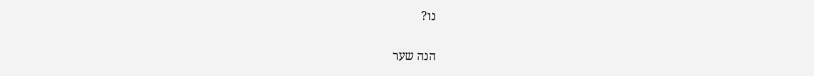נו?

הנה שער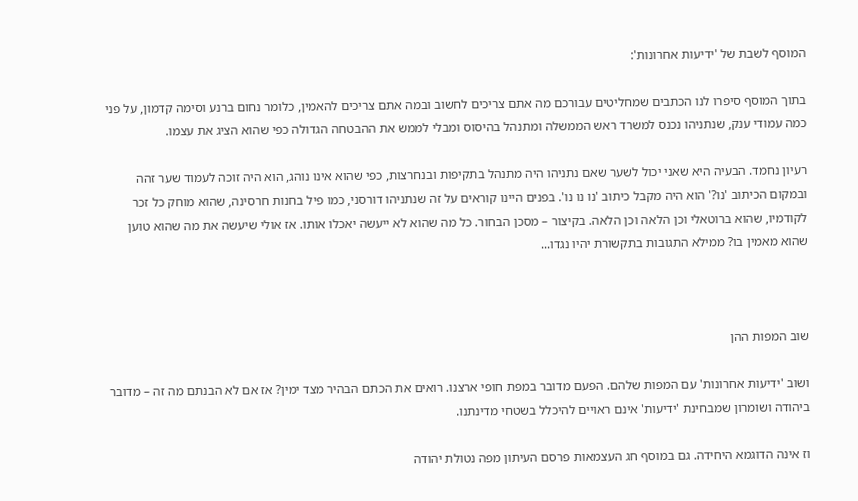המוסף לשבת של 'ידיעות אחרונות':

בתוך המוסף סיפרו לנו הכתבים שמחליטים עבורכם מה אתם צריכים לחשוב ובמה אתם צריכים להאמין, כלומר נחום ברנע וסימה קדמון, על פני כמה עמודי ענק, שנתניהו נכנס למשרד ראש הממשלה ומתנהל בהיסוס ומבלי לממש את ההבטחה הגדולה כפי שהוא הציג את עצמו.

רעיון נחמד. הבעיה היא שאני יכול לשער שאם נתניהו היה מתנהל בתקיפות ובנחרצות, כפי שהוא אינו נוהג, הוא היה זוכה לעמוד שער זהה ובמקום הכיתוב 'נו?' הוא היה מקבל כיתוב 'נו נו נו'. בפנים היינו קוראים על זה שנתניהו דורסני, כמו פיל בחנות חרסינה, שהוא מוחק כל זכר לקודמיו, שהוא ברוטאלי וכן הלאה וכן הלאה. בקיצור – מסכן הבחור. כל מה שהוא לא ייעשה יאכלו אותו. אז אולי שיעשה את מה שהוא טוען שהוא מאמין בו? ממילא התגובות בתקשורת יהיו נגדו...



שוב המפות ההן

ושוב 'ידיעות אחרונות' עם המפות שלהם. הפעם מדובר במפת חופי ארצנו. רואים את הכתם הבהיר מצד ימין? אז אם לא הבנתם מה זה – מדובר ביהודה ושומרון שמבחינת 'ידיעות' אינם ראויים להיכלל בשטחי מדינתנו.

וז אינה הדוגמא היחידה. גם במוסף חג העצמאות פרסם העיתון מפה נטולת יהודה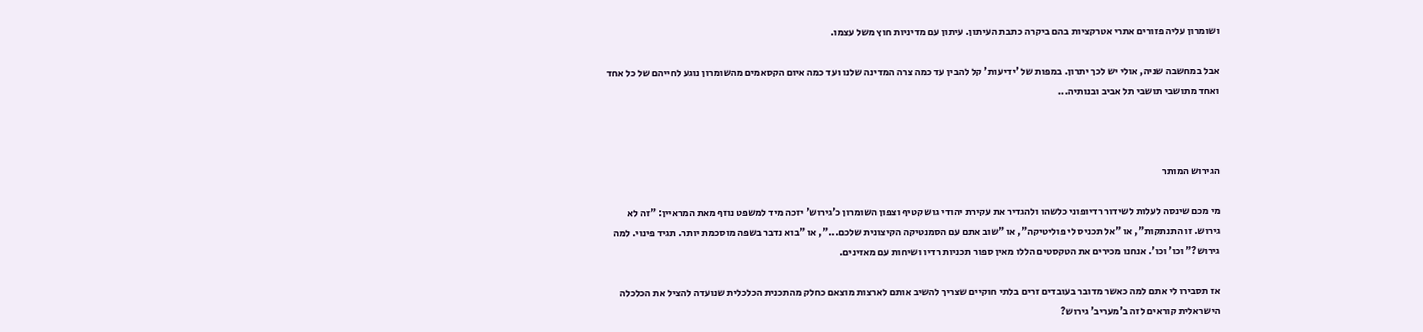ושומרון עליה פזורים אתרי אטרקציות בהם ביקרה כתבת העיתון. עיתון עם מדיניות חוץ משל עצמו.

אבל במחשבה שניה, אולי יש לכך יתרון. במפות של 'ידיעות' קל להבין עד כמה צרה המדינה שלנו ועד כמה איום הקסאמים מהשומרון נוגע לחייהם של כל אחד ואחד מתושבי תושבי תל אביב ובנותיה...



הגירוש המותר

מי מכם שינסה לעלות לשידור רדיופוני כלשהו ולהגדיר את עקירת יהודי גוש קטיף וצפון השומרון כ'גירוש' יזכה מיד למשפט נוזף מאת המראיין: "זה לא גירוש. זו התנתקות", או "אל תכניס לי פוליטיקה", או "שוב אתם עם הסמנטיקה הקיצונית שלכם...", או "בוא נדבר בשפה מוסכמת יותר. תגיד פינוי. למה גירוש?" וכו' וכו'. אנחנו מכירים את הטקסטים הללו מאין ספור תכניות רדיו ושיחות עם מאזינים.

אז תסבירו לי אתם למה כאשר מדובר בעובדים זרים בלתי חוקיים שצריך להשיב אותם לארצות מוצאם כחלק מהתכנית הכלכלית שנועדה להציל את הכלכלה הישראלית קוראים לזה ב'מעריב' גירוש?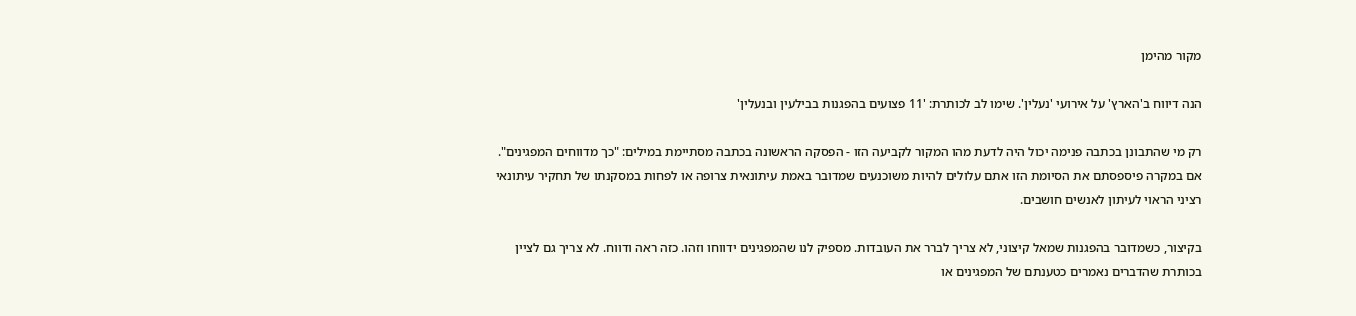מקור מהימן

הנה דיווח ב'הארץ' על אירועי 'נעלין'. שימו לב לכותרת: '11 פצועים בהפגנות בבילעין ובנעלין'

רק מי שהתבונן בכתבה פנימה יכול היה לדעת מהו המקור לקביעה הזו - הפסקה הראשונה בכתבה מסתיימת במילים: "כך מדווחים המפגינים". אם במקרה פיספסתם את הסיומת הזו אתם עלולים להיות משוכנעים שמדובר באמת עיתונאית צרופה או לפחות במסקנתו של תחקיר עיתונאי רציני הראוי לעיתון לאנשים חושבים.

בקיצור, כשמדובר בהפגנות שמאל קיצוני, לא צריך לברר את העובדות. מספיק לנו שהמפגינים ידווחו וזהו. כזה ראה ודווח. לא צריך גם לציין בכותרת שהדברים נאמרים כטענתם של המפגינים או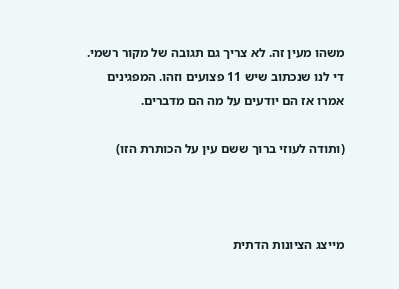משהו מעין זה. לא צריך גם תגובה של מקור רשמי. די לנו שנכתוב שיש 11 פצועים וזהו. המפגינים אמרו אז הם יודעים על מה הם מדברים.

(ותודה לעוזי ברוך ששם עין על הכותרת הזו)



מייצג הציונות הדתית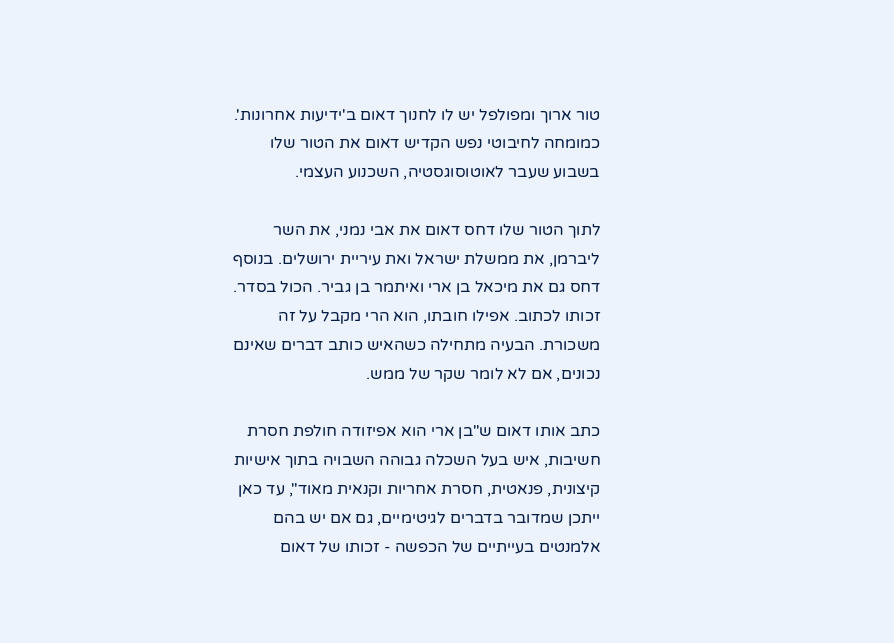טור ארוך ומפולפל יש לו לחנוך דאום ב'ידיעות אחרונות'. כמומחה לחיבוטי נפש הקדיש דאום את הטור שלו בשבוע שעבר לאוטוסוגסטיה, השכנוע העצמי.

לתוך הטור שלו דחס דאום את אבי נמני, את השר ליברמן, את ממשלת ישראל ואת עיריית ירושלים. בנוסף דחס גם את מיכאל בן ארי ואיתמר בן גביר. הכול בסדר. זכותו לכתוב. אפילו חובתו, הוא הרי מקבל על זה משכורת. הבעיה מתחילה כשהאיש כותב דברים שאינם נכונים, אם לא לומר שקר של ממש.

כתב אותו דאום ש"בן ארי הוא אפיזודה חולפת חסרת חשיבות, איש בעל השכלה גבוהה השבויה בתוך אישיות קיצונית, פנאטית, חסרת אחריות וקנאית מאוד", עד כאן ייתכן שמדובר בדברים לגיטימיים, גם אם יש בהם אלמנטים בעייתיים של הכפשה - זכותו של דאום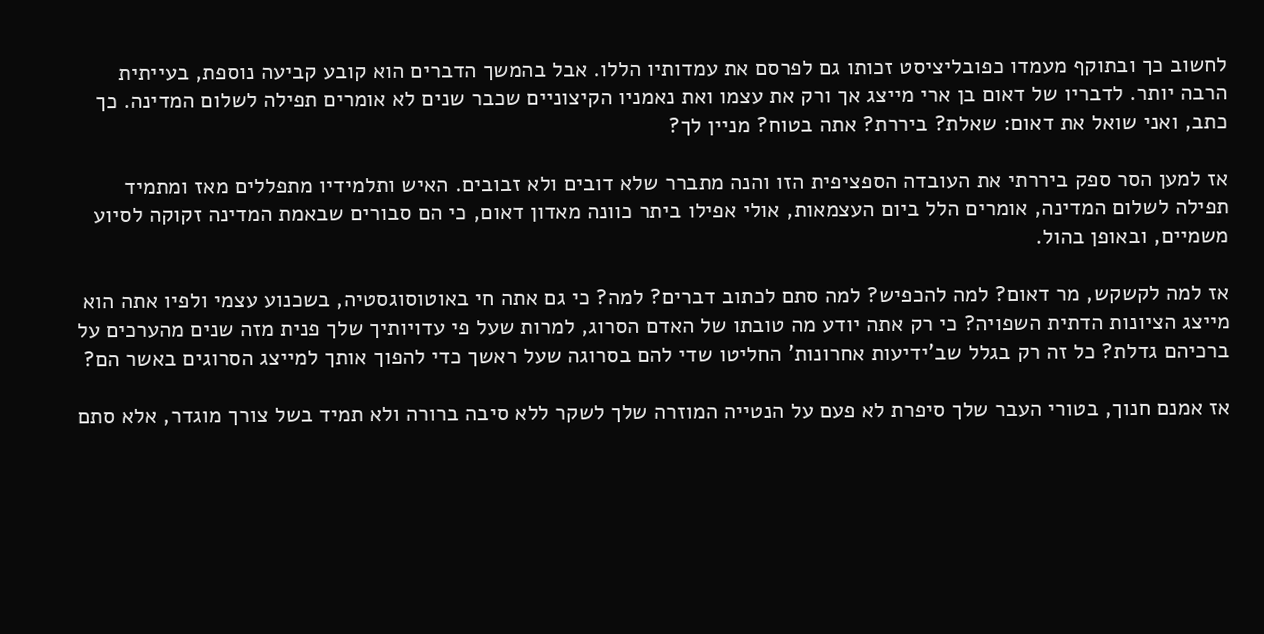לחשוב כך ובתוקף מעמדו כפובליציסט זכותו גם לפרסם את עמדותיו הללו. אבל בהמשך הדברים הוא קובע קביעה נוספת, בעייתית הרבה יותר. לדבריו של דאום בן ארי מייצג אך ורק את עצמו ואת נאמניו הקיצוניים שכבר שנים לא אומרים תפילה לשלום המדינה. כך כתב, ואני שואל את דאום: שאלת? ביררת? אתה בטוח? מניין לך?

אז למען הסר ספק ביררתי את העובדה הספציפית הזו והנה מתברר שלא דובים ולא זבובים. האיש ותלמידיו מתפללים מאז ומתמיד תפילה לשלום המדינה, אומרים הלל ביום העצמאות, אולי אפילו ביתר כוונה מאדון דאום, כי הם סבורים שבאמת המדינה זקוקה לסיוע משמיים, ובאופן בהול.

אז למה לקשקש, מר דאום? למה להכפיש? למה סתם לכתוב דברים? למה? כי גם אתה חי באוטוסוגסטיה, בשכנוע עצמי ולפיו אתה הוא מייצג הציונות הדתית השפויה? כי רק אתה יודע מה טובתו של האדם הסרוג, למרות שעל פי עדויותיך שלך פנית מזה שנים מהערכים על ברכיהם גדלת? כל זה רק בגלל שב'ידיעות אחרונות' החליטו שדי להם בסרוגה שעל ראשך כדי להפוך אותך למייצג הסרוגים באשר הם?

אז אמנם חנוך, בטורי העבר שלך סיפרת לא פעם על הנטייה המוזרה שלך לשקר ללא סיבה ברורה ולא תמיד בשל צורך מוגדר, אלא סתם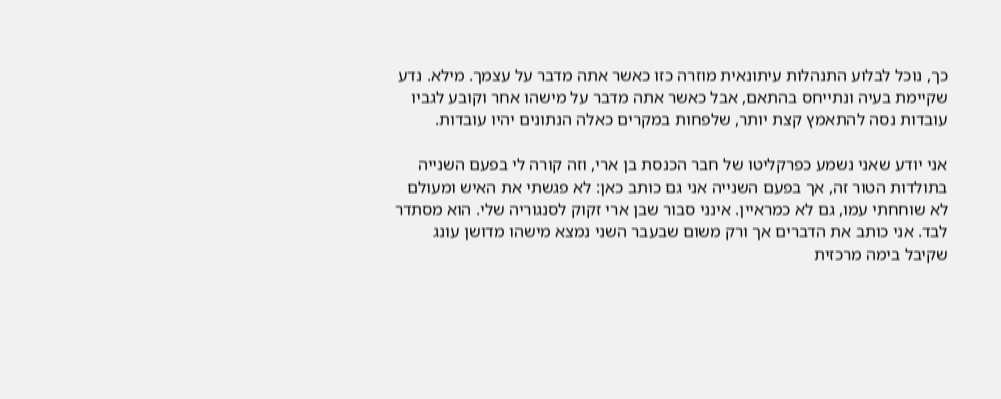כך, נוכל לבלוע התנהלות עיתונאית מוזרה כזו כאשר אתה מדבר על עצמך. מילא. נדע שקיימת בעיה ונתייחס בהתאם, אבל כאשר אתה מדבר על מישהו אחר וקובע לגביו עובדות נסה להתאמץ קצת יותר, שלפחות במקרים כאלה הנתונים יהיו עובדות.

אני יודע שאני נשמע כפרקליטו של חבר הכנסת בן ארי, וזה קורה לי בפעם השנייה בתולדות הטור זה, אך בפעם השנייה אני גם כותב כאן: לא פגשתי את האיש ומעולם לא שוחחתי עמו, גם לא כמראיין. אינני סבור שבן ארי זקוק לסנגוריה שלי. הוא מסתדר לבד. אני כותב את הדברים אך ורק משום שבעבר השני נמצא מישהו מדושן עונג שקיבל בימה מרכזית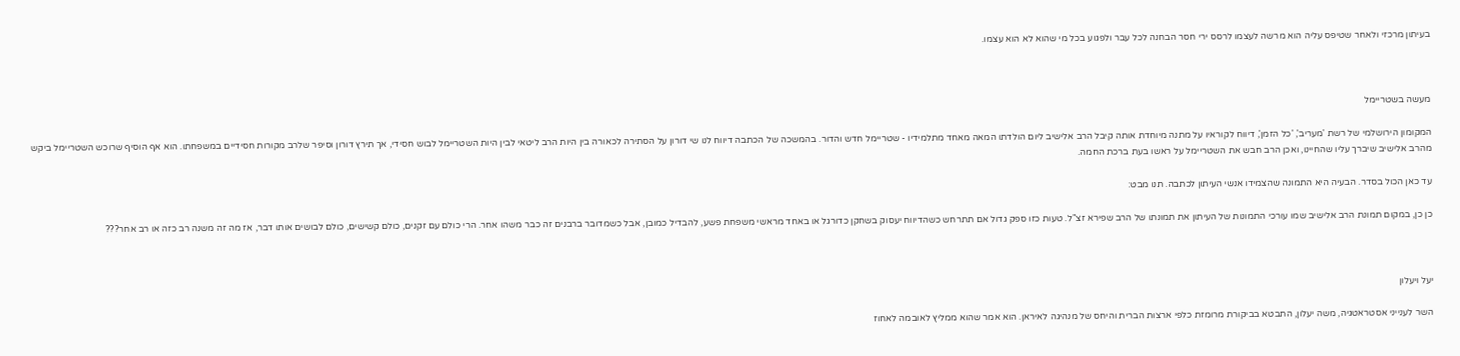בעיתון מרכזי ולאחר שטיפס עליה הוא מרשה לעצמו לרסס ירי חסר הבחנה לכל עבר ולפגוע בכל מי שהוא לא הוא עצמו.



מעשה בשטריימל

המקומון הירושלמי של רשת 'מעריב', 'כל הזמן', דיווח לקוראיו על מתנה מיוחדת אותה קיבל הרב אלישיב ליום הולדתו המאה מאחד מתלמידיו - שטריימל חדש והדור. בהמשכה של הכתבה דיווח לנו שי דורון על הסתירה לכאורה בין היות הרב ליטאי לבין היות השטריימל לבוש חסידי, אך תירץ דורון וסיפר שלרב מקורות חסידיים במשפחתו. הוא אף הוסיף שרוכש השטריימל ביקש מהרב אלישיב שיברך עליו שהחיינו, ואכן הרב חבש את השטריימל על ראשו בעת ברכת החמה.

עד כאן הכול בסדר. הבעיה היא התמונה שהצמידו אנשי העיתון לכתבה. תנו מבט:

כן כן, במקום תמונת הרב אלישיב שמו עורכי התמונות של העיתון את תמונתו של הרב שפירא זצ"ל. טעות כזו ספק גדול אם תתרחש כשהדיווח יעסוק בשחקן כדורגל או באחד מראשי משפחת פשע, להבדיל כמובן, אבל כשמדובר ברבנים זה כבר משהו אחר. הרי כולם עם זקנים, כולם קשישים, כולם לבושים אותו דבר, אז מה זה משנה רב כזה או רב אחר???



יעל ויעלון

השר לענייני אסטראטגיה, משה יעלון, התבטא בביקורת מרומזת כלפי ארצות הברית והיחס של מנהיגה לאיראן. הוא אמר שהוא ממליץ לאובמה לאחוז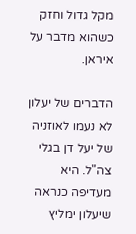מקל גדול וחזק כשהוא מדבר על איראן.

הדברים של יעלון לא נעמו לאוזניה של יעל דן בגלי צה"ל. היא מעדיפה כנראה שיעלון ימליץ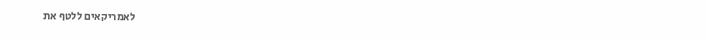לאמריקאים ללטף את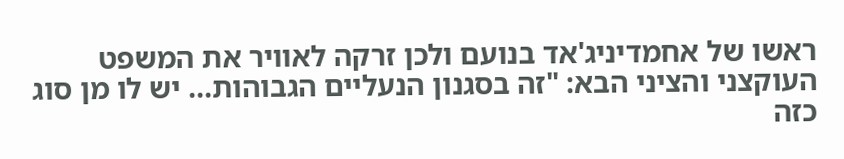ראשו של אחמדיניג'אד בנועם ולכן זרקה לאוויר את המשפט העוקצני והציני הבא: "זה בסגנון הנעליים הגבוהות... יש לו מן סוג כזה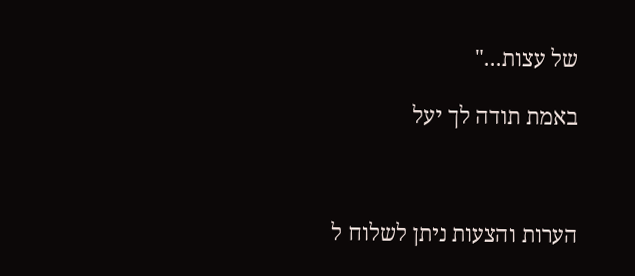של עצות..."

באמת תודה לך יעל



הערות והצעות ניתן לשלוח ל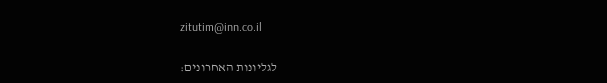zitutim@inn.co.il

לגליונות האחרונים: